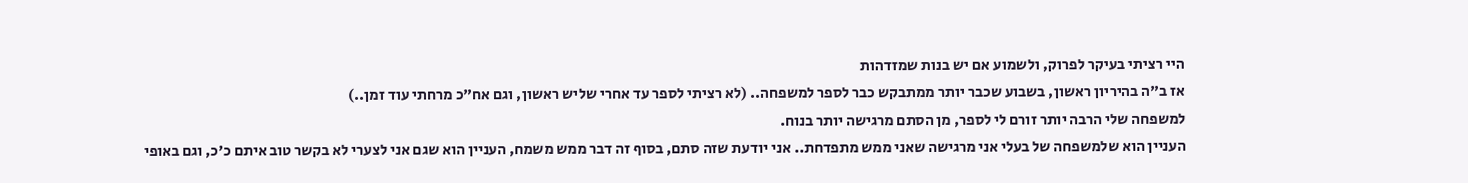היי רציתי בעיקר לפרוק, ולשמוע אם יש בנות שמזדהות
אז ב"ה בהיריון ראשון, בשבוע שכבר יותר ממתבקש כבר לספר למשפחה.. (לא רציתי לספר עד אחרי שליש ראשון, וגם אח"כ מרחתי עוד זמן..)
למשפחה שלי הרבה יותר זורם לי לספר, מן הסתם מרגישה יותר בנוח.
העניין הוא שלמשפחה של בעלי אני מרגישה שאני ממש מתפדחת.. אני יודעת שזה סתם, בסוף זה דבר ממש משמח, העניין הוא שגם אני לצערי לא בקשר טוב איתם כ'כ, וגם באופי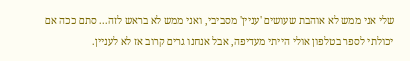שלי אני ממש לא אוהבת שעושים 'עניין' מסביבי, ואני ממש לא בראש לזה... סתם ככה אם יכולתי לספר בטלפון אולי הייתי מעדיפה, אבל אנחנו גרים קרוב אז לא לעניין.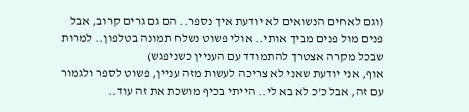(וגם לאחים הנשואים לא יודעת איך נספר.. הם גם גרים קרוב, אבל פנים מול פנים מביך אותי.. אולי פשוט נשלח תמונה בטלפון.. למרות שבכל מקרה אצטרך להתמודד עם העניין כשניפגש)
אוף, אני יודעת שאני לא צריכה לעשות מזה עניין, פשוט לספר ולגמור עם זה, אבל כ'כ לא בא לי.. הייתי בכיף מושכת את זה עוד..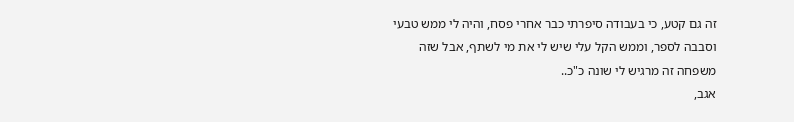זה גם קטע, כי בעבודה סיפרתי כבר אחרי פסח, והיה לי ממש טבעי וסבבה לספר, וממש הקל עלי שיש לי את מי לשתף, אבל שזה משפחה זה מרגיש לי שונה כ"כ..
אגב,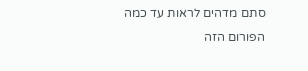סתם מדהים לראות עד כמה הפורום הזה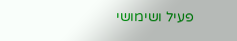פעיל ושימושי